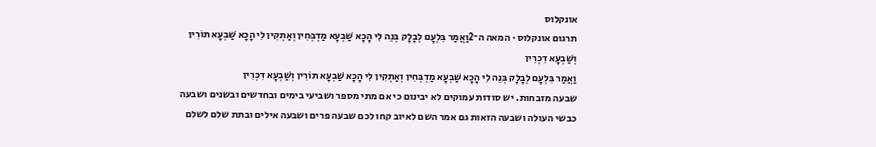אונקלוס
תרגום אונקלוס · המאה ה־2וַאֲמַר בִּלְעָם לְבָלָק בְּנֵה לִי הָכָא שַׁבְעָא מַדְבְּחִין וְאַתְקִין לִי הָכָא שַׁבְעָא תוֹרִין וְשַׁבְעָא דִכְרִין
וַאֲמַר בִּלְעָם לְבָלָק בְּנֵה לִי הָכָא שַׁבְעָא מַדְבְּחִין וְאַתְקִין לִי הָכָא שַׁבְעָא תוֹרִין וְשַׁבְעָא דִכְרִין
שבעה מזבחות. יש סודות עמוקים לא יבינום כי אם מתי מספר ושביעי בימים ובחדשים ובשנים ושבעה כבשי העולה ושבעה הזאות גם אמר השם לאיוב קחו לכם שבעה פרים ושבעה אילים ובתת שלם לשלם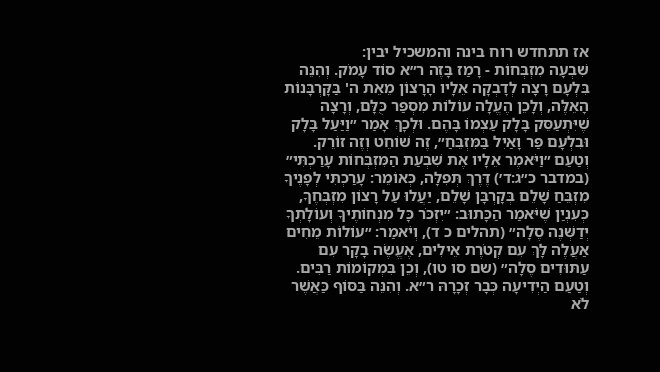אז תתחדש רוח בינה והמשכיל יבין:
שִׁבְעָה מִזְבְּחוֹת - רָמַז בָּזֶה ר״א סוֹד עָמֹק. וְהִנֵּה בִּלְעָם רָצָה לְדָבְקָה אֵלָיו הָרָצוֹן מֵאֵת ה' בַּקָּרְבָּנוֹת הָאֵלֶּה, וְלָכֵן הֶעֱלָה עוֹלוֹת מִסְפַּר כֻּלָּם, וְרָצָה שֶׁיִּתְעַסֵּק בָּלָק עַצְמוֹ בָּהֶם. וּלְכָךְ אָמַר ״וַיַּעַל בָּלָק וּבִלְעָם פַּר וָאַיִל בַּמִּזְבֵּחַ״, זֶה שׁוֹחֵט וְזֶה זוֹרֵק. וְטַעַם ״וַיֹּאמֶר אֵלָיו אֶת שִׁבְעַת הַמִּזְבְּחוֹת עָרַכְתִּי״ (במדבר כ״ג:ד׳) דֶּרֶךְ תְּפִלָּה, כְּאוֹמֵר: עָרַכְתִּי לְפָנֶיךָ מִזְבֵּחַ שָׁלֵם בְּקָרְבָּן שָׁלֵם, יַעֲלוּ עַל רָצוֹן מִזְבְּחֶךָ, כְּעִנְיַן שֶׁיֹּאמַר הַכָּתוּב: ״יִזְכֹּר כָּל מִנְחוֹתֶיךָ וְעוֹלָתְךָ יְדַשְּׁנֶה סֶלָה״ (תהלים כ ד), וְיֹאמַר: ״עוֹלוֹת מֵחִים אַעֲלֶה לָּךְ עִם קְטֹרֶת אֵילִים, אֶעֱשֶׂה בָקָר עִם עַתּוּדִים סֶלָה״ (שם סו טו), וְכֵן בִּמְקוֹמוֹת רַבִּים. וְטַעַם הַיְדִיעָה כְּבָר זְכָרָהּ ר״א. וְהִנֵּה בַּסּוֹף כַּאֲשֶׁר לֹא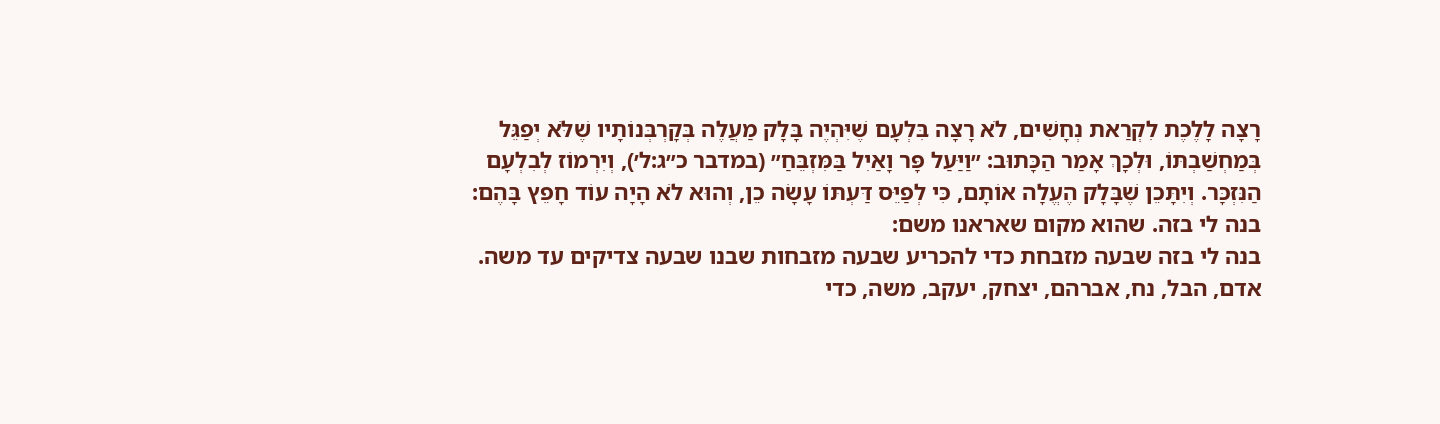רָצָה לָלֶכֶת לִקְרַאת נְחָשִׁים, לֹא רָצָה בִּלְעָם שֶׁיִּהְיֶה בָּלָק מַעֲלֶה בְּקָרְבְּנוֹתָיו שֶׁלֹּא יְפַגֵּל בְּמַחְשַׁבְתּוֹ, וּלְכָךְ אָמַר הַכָּתוּב: ״וַיַּעַל פָּר וָאַיִל בַּמִּזְבֵּחַ״ (במדבר כ״ג:ל׳), וְיִרְמוֹז לְבִלְעָם הַנִּזְכָּר. וְיִתָּכֵן שֶׁבָּלָק הֶעֱלָה אוֹתָם, כִּי לְפַיֵּס דַּעְתּוֹ עָשָׂה כֵן, וְהוּא לֹא הָיָה עוֹד חָפֵץ בָּהֶם:
בנה לי בזה. שהוא מקום שאראנו משם:
בנה לי בזה שבעה מזבחת כדי להכריע שבעה מזבחות שבנו שבעה צדיקים עד משה. אדם, הבל, נח, אברהם, יצחק, יעקב, משה, כדי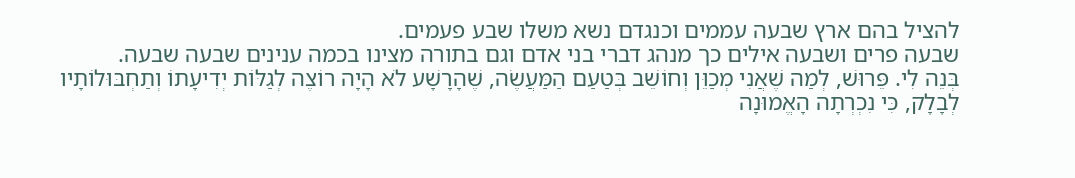להציל בהם ארץ שבעה עממים וכנגדם נשא משלו שבע פעמים.
שבעה פרים ושבעה אילים כך מנהג דברי בני אדם וגם בתורה מצינו בכמה ענינים שבעה שבעה.
בְּנֵה לִי. פֵּרוּשׁ, לְמַה שֶׁאֲנִי מְכַוֵּן וְחוֹשֵׁב בְּטַעַם הַמַּעֲשֶׂה, שֶׁהָרָשָׁע לֹא הָיָה רוֹצֶה לְגַלּוֹת יְדִיעָתוֹ וְתַחְבּוּלוֹתָיו לְבָלָק, כִּי נִכְרְתָה הָאֱמוּנָה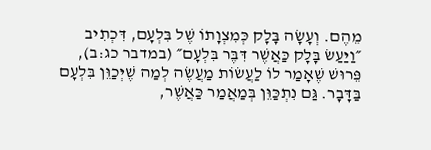מֵהֶם. וְעָשָׂה בָּלָק כְּמִצְוָתוֹ שֶׁל בִּלְעָם, דִּכְתִיב ״וַיַּעַשׂ בָּלָק כַּאֲשֶׁר דִּבֶּר בִּלְעָם״ (במדבר כג:ב), פֵּרוּשׁ שֶׁאָמַר לוֹ לַעֲשׂוֹת מַעֲשֶׂה לְמַה שֶׁיְּכַוֵּן בִּלְעָם בַּדָּבָר. גַּם נִתְכַּוֵּן בְּמַאֲמַר כַּאֲשֶׁר,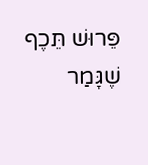פֵּרוּשׁ תֵּכֶף שֶׁגָּמַר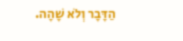הַדָּבָר וְלֹא שָׁהָה.